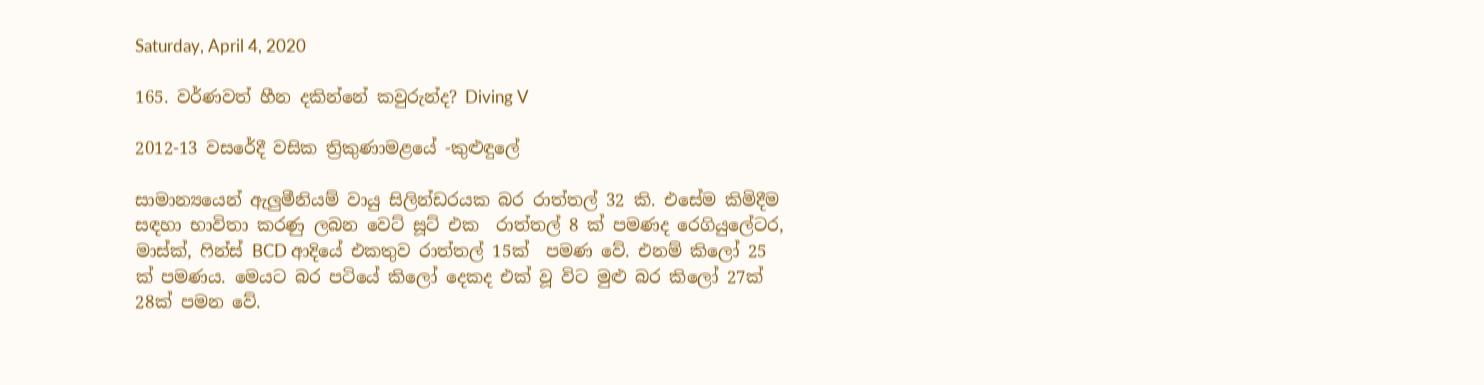Saturday, April 4, 2020

165. වර්ණවත් හීන දකින්නේ කවුරුන්ද? Diving V

2012-13 වසරේදී වසික ත්‍රිකුණාමළයේ -කුළුඳුලේ

සාමාන්‍යයෙන් ඇලුමීනියම් වායු සිලින්ඩරයක බර රාත්තල් 32 කි. එසේම කිමිදීම සඳහා භාවිතා කරණු ලබන වෙට් සූට් එක  රාත්තල් 8 ක් පමණද රෙගියුලේටර, මාස්ක්, ෆින්ස් BCD ආදියේ එකතුව රාත්තල් 15ක්  පමණ වේ. එනම් කිලෝ 25 ක් පමණය. මෙයට බර පටියේ කිලෝ දෙකද එක් වූ විට මුළු බර කිලෝ 27ක් 28ක් පමන වේ.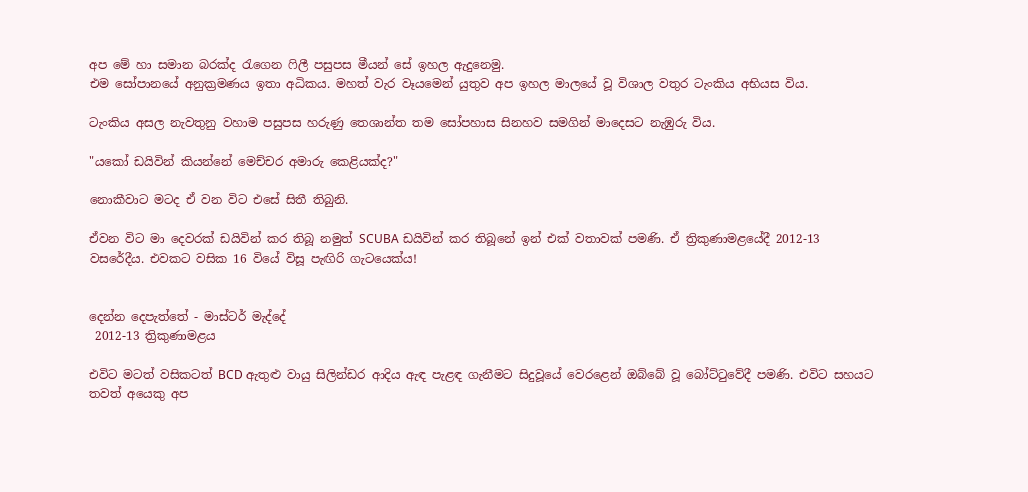අප මේ හා සමාන බරක්ද රැගෙන ෆිලී පසුපස මීයන් සේ ඉහල ඇදුනෙමු.
එම සෝපානයේ අනුක්‍රමණය ඉතා අධිකය. මහත් වැර වෑයමෙන් යුතුව අප ඉහල මාලයේ වූ විශාල වතුර ටැංකිය අභියස විය.

ටැංකිය අසල නැවතුනු වහාම පසුපස හරුණු තෙශාන්ත තම සෝපහාස සිනහව සමගින් මාදෙසට නැඹුරු විය.

"යකෝ ඩයිවින් කියන්නේ මෙච්චර අමාරු කෙළියක්ද?"

නොකීවාට මටද ඒ වන විට එසේ සිතී තිබුනි.

ඒවන විට මා දෙවරක් ඩයිවින් කර තිබූ නමුත් SCUBA ඩයිවින් කර තිබූනේ ඉන් එක් වතාවක් පමණි. ඒ ත්‍රිකුණාමළයේදී 2012-13 වසරේදීය. එවකට වසික 16 වියේ විසූ පැඟිරි ගැටයෙක්ය!


දෙන්න දෙපැත්තේ - මාස්ටර් මැද්දේ
 2012-13 ත්‍රිකුණාමළය

එවිට මටත් වසිකටත් BCD ඇතුළු වායු සිලින්ඩර ආදිය ඇඳ පැළඳ ගැනීමට සිදුවූයේ වෙරළෙන් ඔබ්බේ වූ බෝට්ටුවේදී පමණි. එවිට සහයට තවත් අයෙකු අප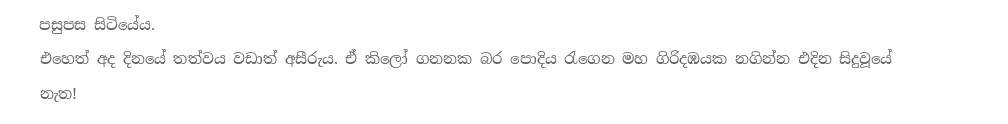පසුපස සිටියේය.
එහෙත් අද දිනයේ තත්වය වඩාත් අසීරුය. ඒ කිලෝ ගනනක බර පොදිය රැගෙන මහ ගිරිදඹයක නගින්න එදින සිදුවූයේ නැත!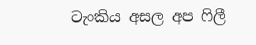ටැංකිය අසල අප ෆිලී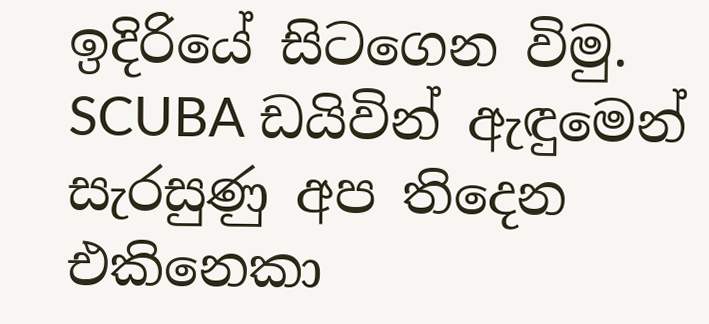ඉදිරියේ සිටගෙන විමු. SCUBA ඩයිවින් ඇඳුමෙන් සැරසුණු අප තිදෙන එකිනෙකා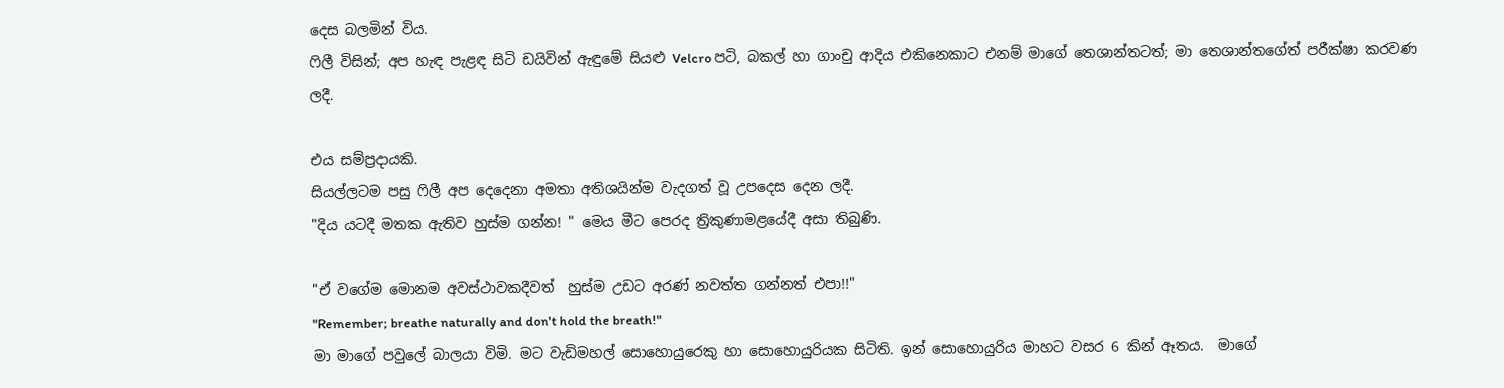දෙස බලමින් විය.
ෆිලී විසින්; අප හැඳ පැළඳ සිටි ඩයිවින් ඇඳුමේ සියළු Velcro පටි, බකල් හා ගාංචු ආදිය එකිනෙකාට එනම් මාගේ තෙශාන්තටත්; මා තෙශාන්තගේත් පරීක්ෂා කරවණ ලදී.

එය සම්ප්‍රදායකි.
සියල්ලටම පසු ෆිලී අප දෙදෙනා අමතා අතිශයින්ම වැදගත් වූ උපදෙස දෙන ලදී.
"දිය යටදී මතක ඇතිව හුස්ම ගන්න! " මෙය මීට පෙරද ත්‍රිකුණාමළයේදී අසා තිබුණි.

"ඒ වගේම මොනම අවස්ථාවකදීවත්  හුස්ම උඩට අරණ් නවත්ත ගන්නත් එපා!!"
"Remember; breathe naturally and don't hold the breath!"
මා මාගේ පවුලේ බාලයා විමි. මට වැඩිමහල් සොහොයුරෙකු හා සොහොයුරියක සිටිති. ඉන් සොහොයුරිය මාහට වසර 6 කින් ඈතය.  මාගේ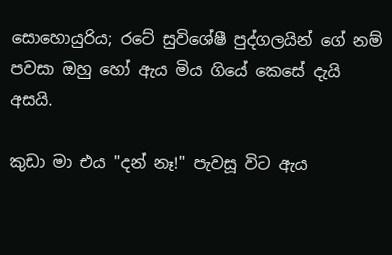සොහොයුරිය; රටේ සුවිශේෂී පුද්ගලයින් ගේ නම් පවසා ඔහු හෝ ඇය මිය ගියේ කෙසේ දැයි අසයි.

කුඩා මා එය "දන් නෑ!" පැවසූ විට ඇය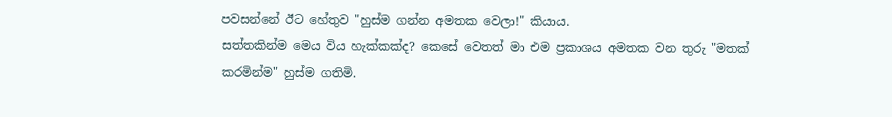පවසන්නේ ඊට හේතුව "හුස්ම ගන්න අමතක වෙලා!" කියාය.
සත්තකින්ම මෙය විය හැක්කක්ද? කෙසේ වෙතත් මා එම ප්‍රකාශය අමතක වන තුරු "මතක් කරමින්ම" හුස්ම ගතිමි.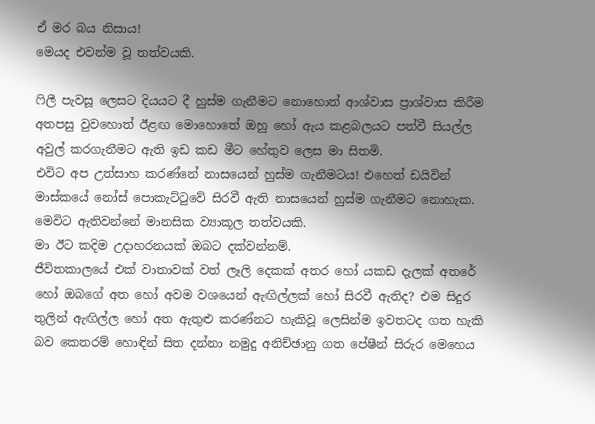ඒ මර බය නිසාය!
මෙයද එවන්ම වූ තත්වයකි.

ෆිලී පැවසූ ලෙසට දියයට දී හුස්ම ගැනීමට නොහොත් ආශ්වාස ප්‍රාශ්වාස කිරීම අතපසු වුවහොත් ඊළඟ මොහොතේ ඔහු හෝ ඇය කළබලයට පත්වී සියල්ල අවුල් කරගැනීමට ඇති ඉඩ කඩ මීට හේතුව ලෙස මා සිතමි.
එවිට අප උත්සාහ කරණ්නේ නාසයෙන් හුස්ම ගැනීමටය! එහෙත් ඩයිවින් මාස්කයේ නෝස් පොකැට්ටුවේ සිරවී ඇති නාසයෙන් හුස්ම ගැනීමට නොහැක. මෙවිට ඇතිවන්නේ මානසික ව්‍යාකූල තත්වයකි.
මා ඊට කදිම උදාහරනයක් ඔබට දක්වන්නම්.
ජීවිතකාලයේ එක් වාතාවක් වත් ලෑලි දෙකක් අතර හෝ යකඩ දැලක් අතරේ හෝ ඔබගේ අත හෝ අවම වශයෙන් ඇඟිල්ලක් හෝ සිරවී ඇතිද? එම සිදුර තුලින් ඇඟිල්ල හෝ අත ඇතුළු කරණ්නට හැකිවූ ලෙසින්ම ඉවතටද ගත හැකි බව කෙතරම් හොඳින් සිත දන්නා නමුදු අනිච්ඡානු ගත පේෂීන් සිරුර මෙහෙය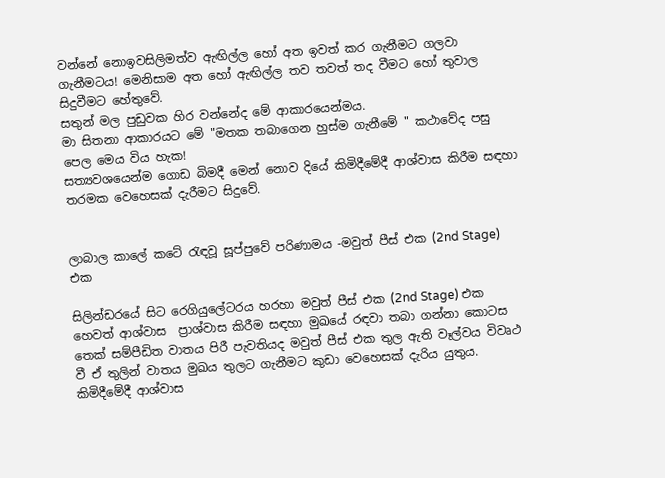වන්නේ නොඉවසිලිමත්ව ඇඟිල්ල හෝ අත ඉවත් කර ගැනීමට ගලවා ගැනීමටය! මෙනිසාම අත හෝ ඇඟිල්ල තව තවත් තද වීමට හෝ තුවාල සිදුවීමට හේතුවේ.
සතුන් මල පුඩුවක හිර වන්නේද මේ ආකාරයෙන්මය.
මා සිතනා ආකාරයට මේ "මතක තබාගෙන හුස්ම ගැනීමේ " කථාවේද පසු පෙල මෙය විය හැක!
සත්‍යවශයෙන්ම ගොඩ බිමදී මෙන් නොව දියේ කිමිදීමේදී ආශ්වාස කිරීම සඳහා තරමක වෙහෙසක් දැරීමට සිදුවේ.


ලාබාල කාලේ කටේ රැඳවූ සූප්පුවේ පරිණාමය -මවුත් පීස් එක (2nd Stage) එක

සිලින්ඩරයේ සිට රෙගියුලේටරය හරහා මවුත් පීස් එක (2nd Stage) එක හෙවත් ආශ්වාස  ප්‍රාශ්වාස කිරීම සඳහා මුඛයේ රඳවා තබා ගන්නා කොටස තෙක් සම්පීඩිත වාතය පිරී පැවතියද මවුත් පීස් එක තුල ඇති වෑල්වය විවෘථ වී ඒ තුලින් වාතය මුඛය තුලට ගැනීමට කුඩා වෙහෙසක් දැරිය යුතුය.
කිමිදීමේදී ආශ්වාස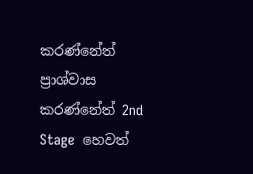කරණ්නේත් ප්‍රාශ්වාස කරණ්නේත් 2nd Stage  හෙවත්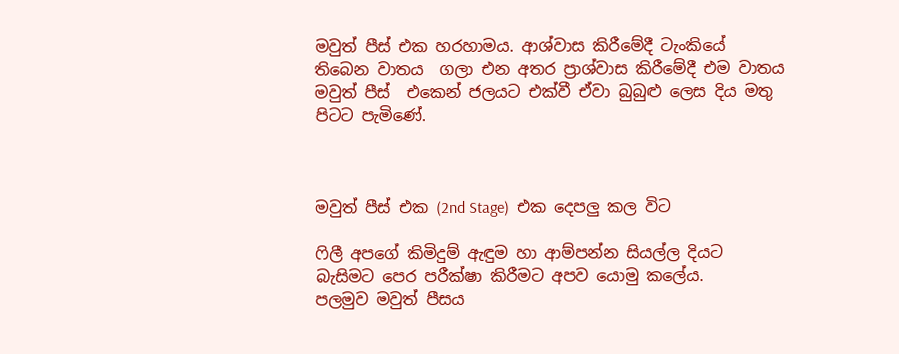මවුත් පීස් එක හරහාමය. ආශ්වාස කිරීමේදී ටැංකියේ තිබෙන වාතය  ගලා එන අතර ප්‍රාශ්වාස කිරීමේදී එම වාතය මවුත් පීස්  එකෙන් ජලයට එක්වී ඒවා බුබුළු ලෙස දිය මතු පිටට පැමිණේ.



මවුත් පීස් එක (2nd Stage)  එක දෙපලු කල විට

ෆිලී අපගේ කිමිදුම් ඇඳුම හා ආම්පන්න සියල්ල දියට බැසිමට පෙර පරීක්ෂා කිරීමට අපව යොමු කලේය.
පලමුව මවුත් පීසය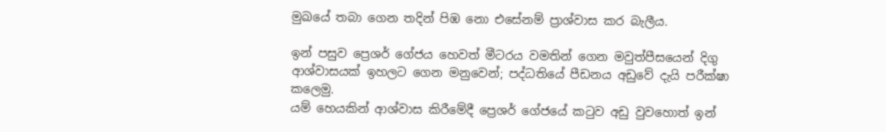මුඛයේ තබා ගෙන තදින් පිඹ නො එසේනම් ප්‍රාශ්වාස කර බැලීය.

ඉන් පසුව ප්‍රෙශර් ගේජය හෙවත් මීටරය වමතින් ගෙන මවුත්පීසයෙන් දිගු ආශ්වාසයක් ඉහලට ගෙන මනුවෙන්; පද්ධතියේ පීඩනය අඩුවේ දැයි පරීක්ෂා කලෙමු.
යම් හෙයකින් ආශ්වාස කිරීමේදී ප්‍රෙශර් ගේජයේ කටුව අඩු වුවහොත් ඉන්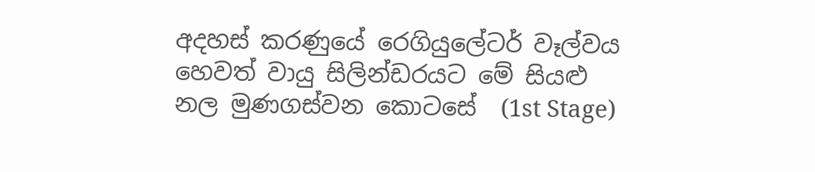අදහස් කරණුයේ රෙගියුලේටර් වෑල්වය හෙවත් වායු සිලින්ඩරයට මේ සියළු නල මුණගස්වන කොටසේ  (1st Stage)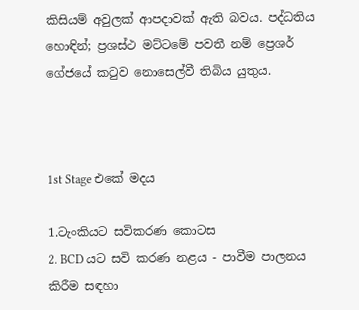කිසියම් අවුලක් ආපදාවක් ඇති බවය. පද්ධතිය හොඳින්; ප්‍රශස්ථ මට්ටමේ පවතී නම් ප්‍රෙශර් ගේජයේ කටුව නොසෙල්වී තිබිය යුතුය.



1st Stage එකේ මදය

1.ටැංකියට සවිකරණ කොටස
2. BCD යට සවි කරණ නළය - පාවීම පාලනය කිරීම සඳහා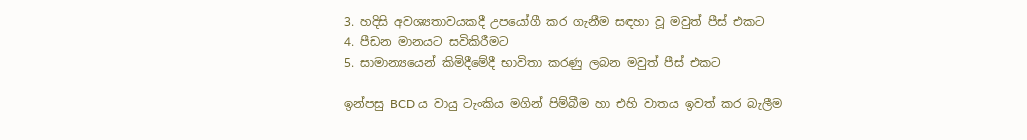3. හදිසි අවශ්‍යතාවයකදී උපයෝගී කර ගැනීම සඳහා වූ මවුත් පීස් එකට
4. පීඩන මානයට සවිකිරීමට
5. සාමාන්‍යයෙන් කිමිදීමේදී භාවිතා කරණු ලබන මවුත් පීස් එකට

ඉන්පසු BCD ය වායු ටැංකිය මගින් පිම්බීම හා එහි වාතය ඉවත් කර බැලීම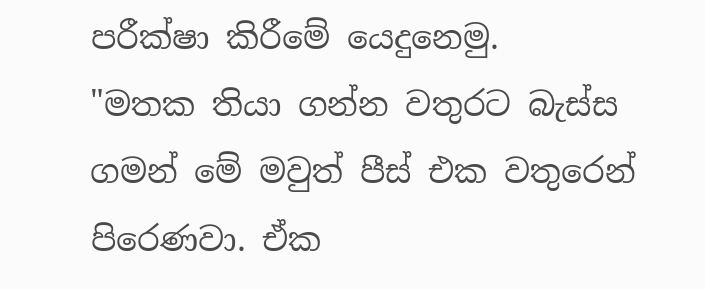පරීක්ෂා කිරීමේ යෙදුනෙමු.
"මතක තියා ගන්න වතුරට බැස්ස ගමන් මේ මවුත් පීස් එක වතුරෙන් පිරෙණවා. ඒක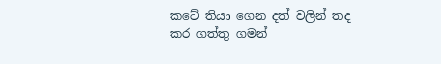කටේ තියා ගෙන දත් වලින් තද කර ගත්තු ගමන්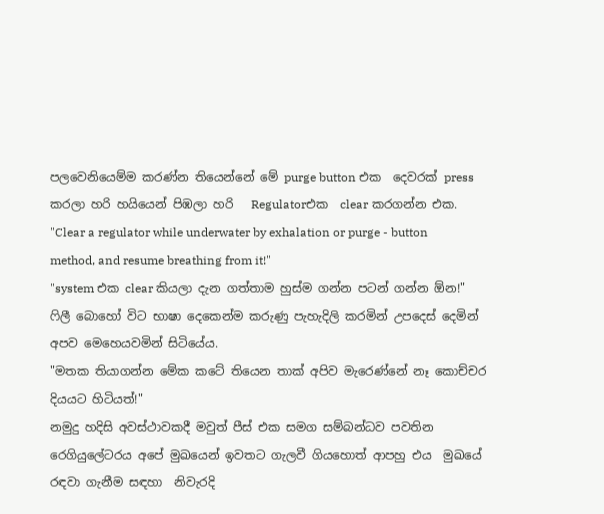පලවෙනියෙම්ම කරණ්න තියෙන්නේ මේ purge button එක  දෙවරක් press  කරලා හරි හයියෙන් පිඹලා හරි   Regulatorඑක  clear කරගන්න එක.
"Clear a regulator while underwater by exhalation or purge - button method, and resume breathing from it!"
"system එක clear කියලා දැන ගත්තාම හුස්ම ගන්න පටන් ගන්න ඕන!"
ෆිලී බොහෝ විට භාෂා දෙකෙන්ම කරුණු පැහැදිලි කරමින් උපදෙස් දෙමින් අපව මෙහෙයවමින් සිටියේය.
"මතක තියාගන්න මේක කටේ තියෙන තාක් අපිව මැරෙණ්නේ නෑ කොච්චර දියයට හිටියත්!"
නමුදු හදිසි අවස්ථාවකදී මවුත් පීස් එක සමග සම්බන්ධව පවතින  රෙගියුලේටරය අපේ මුඛයෙන් ඉවතට ගැලවී ගියහොත් ආපහු එය  මුඛයේ රඳවා ගැනීම සඳහා  නිවැරදි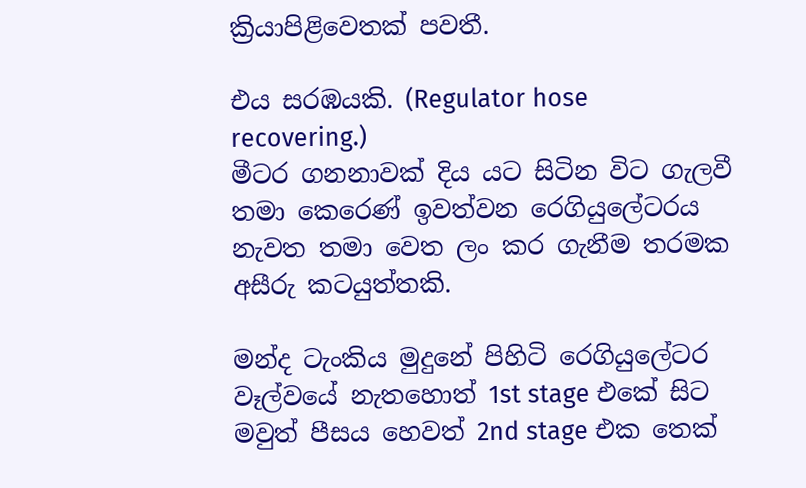ක්‍රියාපිළිවෙතක් පවතී.

එය සරඹයකි. (Regulator hose recovering.)
මීටර ගනනාවක් දිය යට සිටින විට ගැලවී තමා කෙරෙණ් ඉවත්වන රෙගියුලේටරය නැවත තමා වෙත ලං කර ගැනීම තරමක අසීරු කටයුත්තකි.

මන්ද ටැංකිය මුදුනේ පිහිටි රෙගියුලේටර වෑල්වයේ නැතහොත් 1st stage එකේ සිට මවුත් පීසය හෙවත් 2nd stage එක තෙක්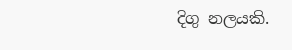දිගු නලයකි.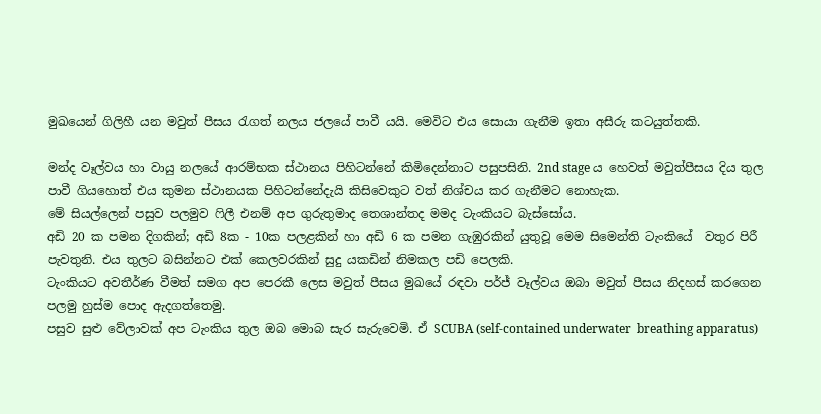මුඛයෙන් ගිලිහී යන මවුත් පීසය රැගත් නලය ජලයේ පාවී යයි. මෙවිට එය සොයා ගැනීම ඉතා අසීරු කටයුත්තකි.

මන්ද වෑල්වය හා වායු නලයේ ආරම්භක ස්ථානය පිහිටන්නේ කිමිදෙන්නාට පසුපසිනි. 2nd stage ය හෙවත් මවුත්පීසය දිය තුල පාවී ගියහොත් එය කුමන ස්ථානයක පිහිටන්නේදැයි කිසිවෙකුට වත් නිශ්චය කර ගැනීමට නොහැක.
මේ සියල්ලෙන් පසුව පලමුව ෆිලී එනම් අප ගුරුතුමාද තෙශාන්තද මමද ටැංකියට බැස්සෝය.
අඩි 20 ක පමන දිගකින්; අඩි 8ක - 10ක පලළකින් හා අඩි 6 ක පමන ගැඹුරකින් යුතුවූ මෙම සිමෙන්ති ටැංකියේ  වතුර පිරී පැවතුනි. එය තුලට බසින්නට එක් කෙලවරකින් සුදු යකඩින් නිමකල පඩි පෙලකි.
ටැංකියට අවතීර්ණ වීමත් සමග අප පෙරකී ලෙස මවුත් පීසය මුඛයේ රඳවා පර්ජ් වෑල්වය ඔබා මවුත් පීසය නිදහස් කරගෙන පලමු හුස්ම පොද ඇදගත්තෙමු.
පසුව සුළු වේලාවක් අප ටැංකිය තුල ඔබ මොබ සැර සැරුවෙමි. ඒ SCUBA (self-contained underwater  breathing apparatus)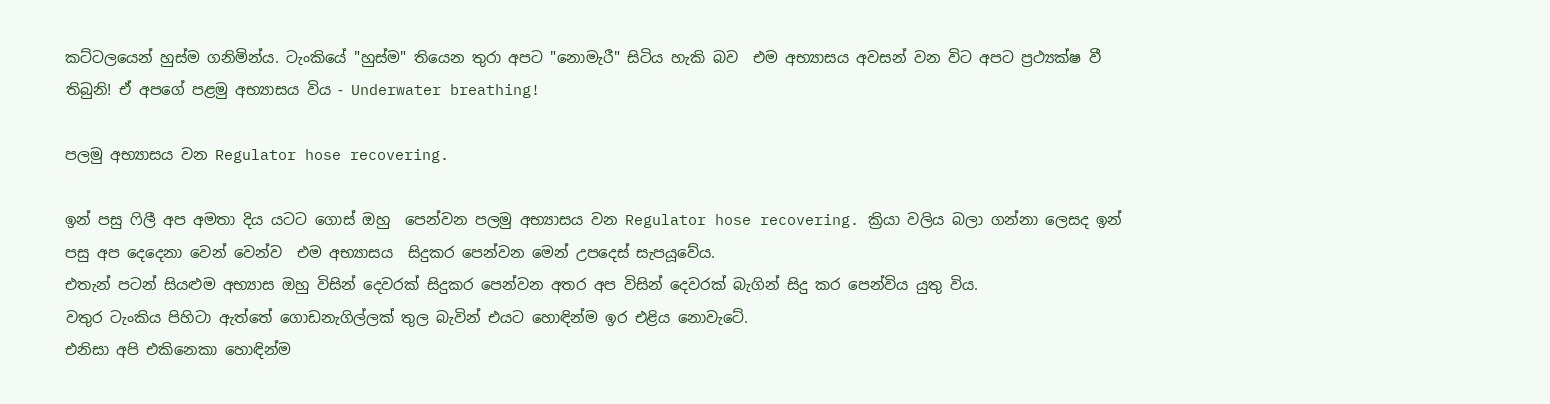කට්ටලයෙන් හුස්ම ගනිමින්ය. ටැංකියේ "හුස්ම" තියෙන තුරා අපට "නොමැරී" සිටිය හැකි බව  එම අභ්‍යාසය අවසන් වන විට අපට ප්‍රථ්‍යක්ෂ වී තිබුනි! ඒ අපගේ පළමු අභ්‍යාසය විය - Underwater breathing!

පලමු අභ්‍යාසය වන Regulator hose recovering.

ඉන් පසු ෆිලී අප අමතා දිය යටට ගොස් ඔහු  පෙන්වන පලමු අභ්‍යාසය වන Regulator hose recovering. ක්‍රියා වලිය බලා ගන්නා ලෙසද ඉන් පසු අප දෙදෙනා වෙන් වෙන්ව  එම අභ්‍යාසය  සිදුකර පෙන්වන මෙන් උපදෙස් සැපයූවේය.
එතැන් පටන් සියළුම අභ්‍යාස ඔහු විසින් දෙවරක් සිදුකර පෙන්වන අතර අප විසින් දෙවරක් බැගින් සිදු කර පෙන්විය යුතු විය.
වතුර ටැංකිය පිහිටා ඇත්තේ ගොඩනැගිල්ලක් තුල බැවින් එයට හොඳින්ම ඉර එළිය නොවැටේ.
එනිසා අපි එකිනෙකා හොඳින්ම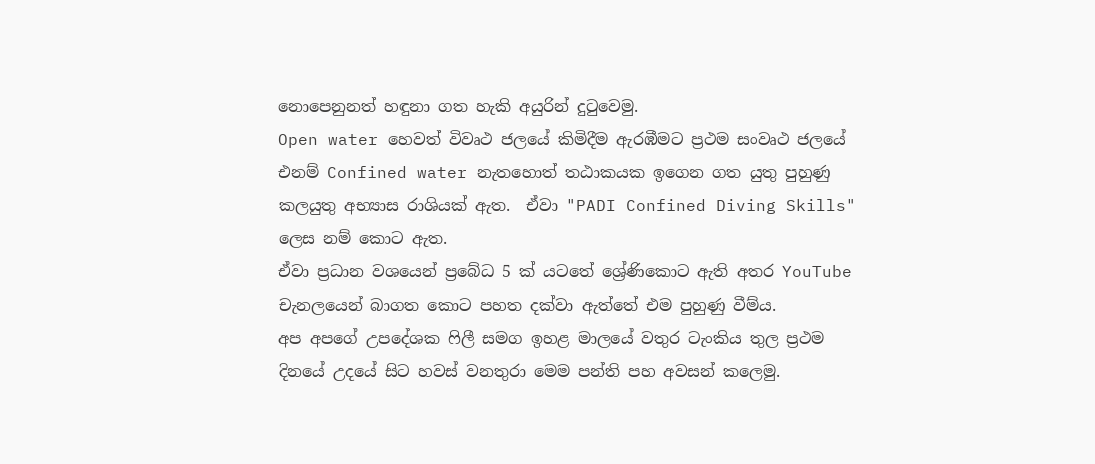නොපෙනුනත් හඳුනා ගත හැකි අයුරින් දුටුවෙමු.
Open water හෙවත් විවෘථ ජලයේ කිමිදීම ඇරඹීමට ප්‍රථම සංවෘථ ජලයේ එනම් Confined water නැතහොත් තඨාකයක ඉගෙන ගත යුතු පුහුණු කලයුතු අභ්‍යාස රාශියක් ඇත.  ඒවා "PADI Confined Diving Skills" ලෙස නම් කොට ඇත.
ඒවා ප්‍රධාන වශයෙන් ප්‍රබේධ 5 ක් යටතේ ශ්‍රේණිකොට ඇති අතර ‍YouTube චැනලයෙන් බාගත කොට පහත දක්වා ඇත්තේ එම පුහුණු වීම්ය.
අප අපගේ උපදේශක ෆිලී සමග ඉහළ මාලයේ වතුර ටැංකිය තුල ප්‍රථම දිනයේ උදයේ සිට හවස් වනතුරා මෙම පන්ති පහ අවසන් කලෙමු.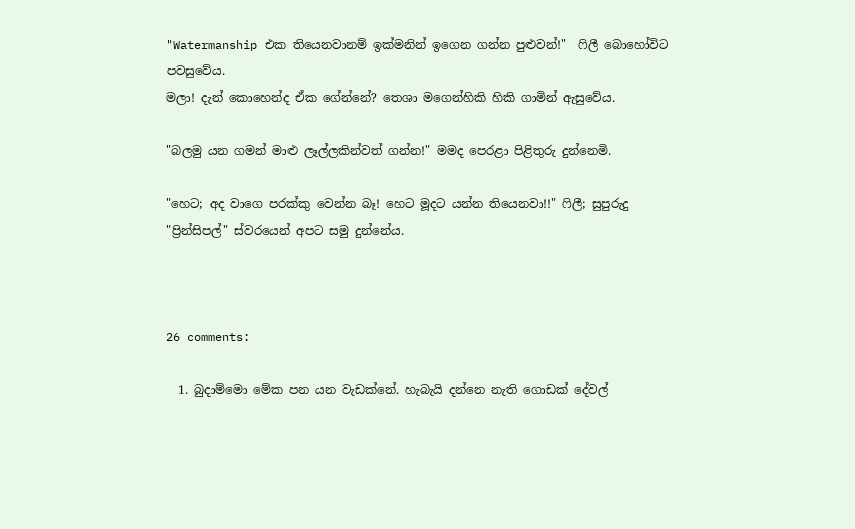"Watermanship එක තියෙනවානම් ඉක්මනින් ඉගෙන ගන්න පුළුවන්!"  ෆිලී බොහෝවිට පවසුවේය.
මලා! දැන් කොහෙන්ද ඒක ගේන්නේ? තෙශා මගෙන්හිකි හිකි ගාමින් ඇසුවේය.

"බලමු යන ගමන් මාළු ලෑල්ලකින්වත් ගන්න!" මමද පෙරළා පිළිතුරු දුන්නෙමි.

"හෙට; අද වාගෙ පරක්කු වෙන්න බෑ! හෙට මූදට යන්න තියෙනවා!!" ෆිලී; සුපුරුදු "ප්‍රින්සිපල්" ස්වරයෙන් අපට සමු දුන්නේය.



26 comments:

  1. බුදාම්මො මේක පන යන වැඩක්නේ. හැබැයි දන්නෙ නැති ගොඩක් දේවල්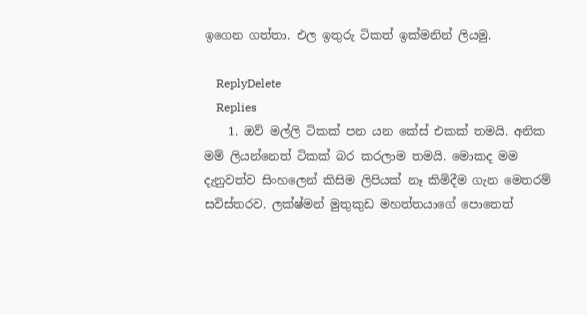ඉගෙන ගත්තා. එල ඉතුරු ටිකත් ඉක්මනින් ලියමු.

    ReplyDelete
    Replies
    1. ඔව් මල්ලි ටිකක් පන යන කේස් එකක් තමයි. අනික මම් ලියන්නෙත් ටිකක් බර කරලාම තමයි. මොකද මම දැනුවත්ව සිංහලෙන් කිසිම ලිපියක් නෑ කිමිදීම ගැන මෙතරම් සවිස්තරව. ලක්ෂ්මන් මුතුකුඩ මහත්තයාගේ පොතෙත්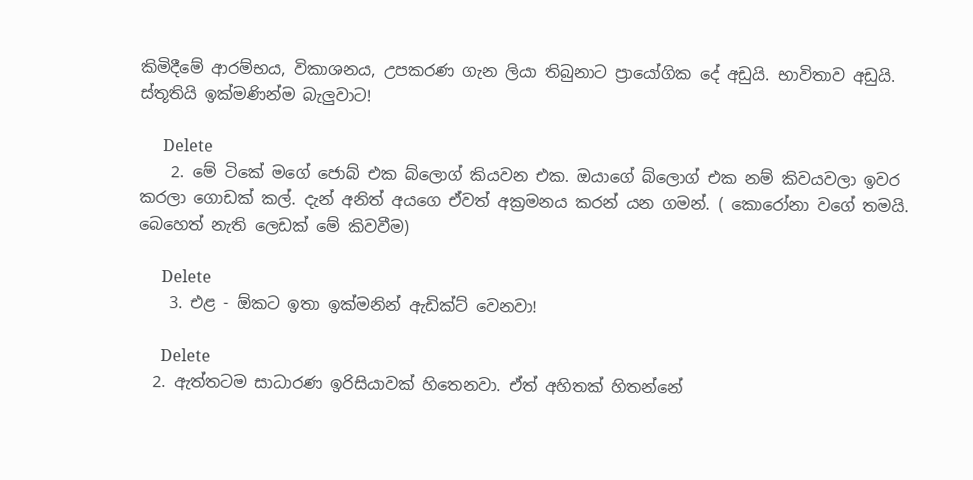කිමිදීමේ ආරම්භය, විකාශනය, උපකරණ ගැන ලියා තිබුනාට ප්‍රායෝගික දේ අඩුයි. භාවිතාව අඩුයි. ස්තූතියි ඉක්මණින්ම බැලුවාට!

      Delete
    2. මේ ටිකේ මගේ ජොබ් එක බ්ලොග් කියවන එක. ඔයාගේ බ්ලොග් එක නම් කිවයවලා ඉවර කරලා ගොඩක් කල්. දැන් අනිත් අයගෙ ඒවත් අක්‍රමනය කරන් යන ගමන්. ( කොරෝනා වගේ තමයි. බෙහෙත් නැති ලෙඩක් මේ කිවවීම)

      Delete
    3. එළ - ඕකට ඉතා ඉක්මනින් ඇඩික්ට් වෙනවා!

      Delete
  2. ඇත්තටම සාධාරණ ඉරිසියාවක් හිතෙනවා. ඒත් අහිතක් හිතන්නේ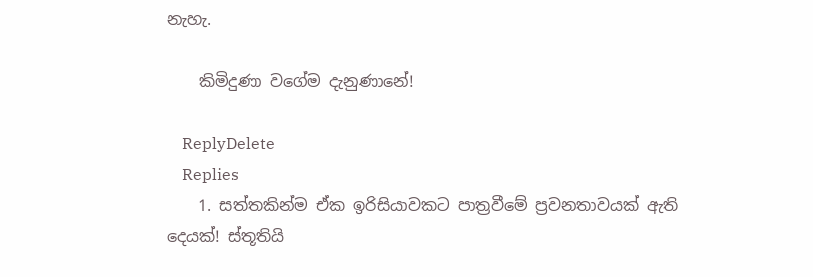නැහැ.

    කිමිදුණා වගේම දැනුණානේ!

    ReplyDelete
    Replies
    1. සත්තකින්ම ඒක ඉරිසියාවකට පාත්‍රවීමේ ප්‍රවනතාවයක් ඇති දෙයක්! ස්තූතියි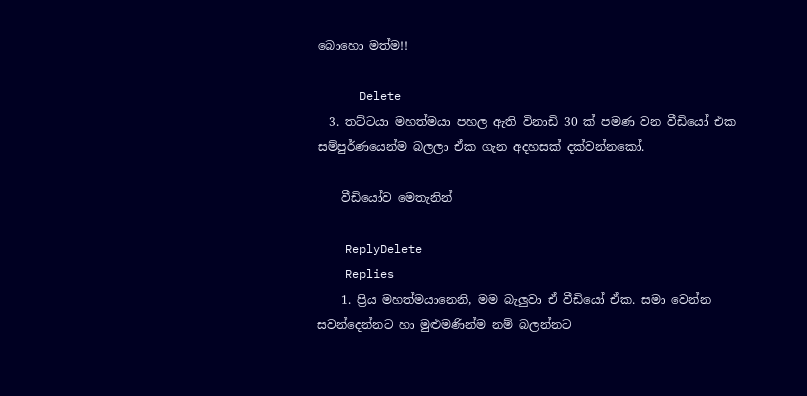බොහො මත්ම!!

      Delete
  3. තට්ටයා මහත්මයා පහල ඇති විනාඩි 30 ක් පමණ වන වීඩියෝ එක සම්පුර්ණයෙන්ම බලලා ඒක ගැන අදහසක් දක්වන්නකෝ.

    වීඩියෝව මෙතැනින්

    ReplyDelete
    Replies
    1. ප්‍රිය මහත්මයානෙනි, මම බැලුවා ඒ වීඩියෝ ඒක. සමා වෙන්න සවන්දෙන්නට හා මුළුමණින්ම නම් බලන්නට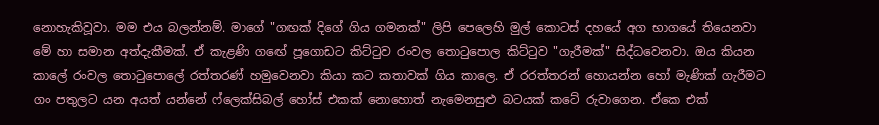නොහැකිවූවා. මම එය බලන්නම්. මාගේ "ගඟක් දිගේ ගිය ගමනක්" ලිපි පෙලෙහි මුල් කොටස් දහයේ අග භාගයේ තියෙනවා මේ හා සමාන අත්දැකීමක්. ඒ කැළණි ගඟේ පූගොඩට කිට්ටුව රංවල තොටුපොල කිට්ටුව "ගැරීමක්" සිද්ධවෙනවා. ඔය කියන කාලේ රංවල තොටුපොලේ රත්තරණ් හමුවෙනවා කියා කට කතාවක් ගිය කාලෙ. ඒ රරත්තරන් හොයන්න හෝ මැණික් ගැරීමට ගං පතුලට යන අයත් යන්නේ ෆ්ලෙක්සිබල් හෝස් එකක් නොහොත් නැමෙනසුළු බටයක් කටේ රුවාගෙන. ඒකෙ එක්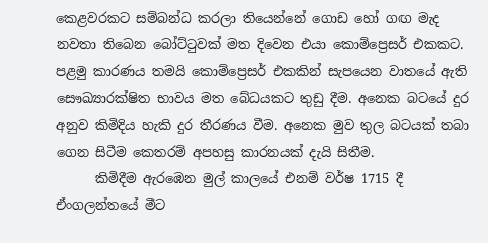කෙළවරකට සම්බන්ධ කරලා තියෙන්නේ ගොඩ හෝ ගඟ මැද නවතා තිබෙන බෝට්ටුවක් මත දිවෙන එයා කොම්ප්‍රෙසර් එකකට. පළමු කාරණය තමයි කොම්ප්‍රෙසර් එකකින් සැපයෙන වාතයේ ඇති සෞඛ්‍යාරක්ෂිත භාවය මත බේධයකට තුඩු දීම. අනෙක බටයේ දුර අනුව කිමිදිය හැකි දුර තීරණය වීම. අනෙක මුව තුල බටයක් තබා ගෙන සිටීම කෙතරම් අපහසු කාරනයක් දැයි සිතීම.
      කිමිදීම ඇරඹෙන මුල් කාලයේ එනම් වර්ෂ 1715 දී ඒංගලන්තයේ මීට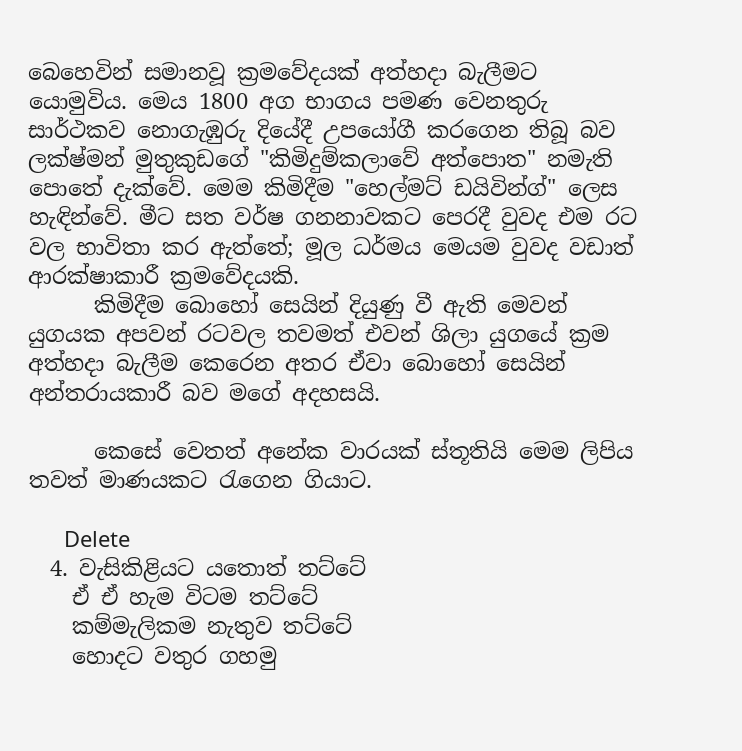බෙහෙවින් සමානවූ ක්‍රමවේදයක් අත්හදා බැලීමට යොමුවිය. මෙය 1800 අග භාගය පමණ වෙනතුරු සාර්ථකව නොගැඹුරු දියේදී උපයෝගී කරගෙන තිබූ බව ලක්ෂ්මන් මුතුකුඩගේ "කිමිදුම්කලාවේ අත්පොත" නමැති පොතේ දැක්වේ. මෙම කිමිදීම "හෙල්මට් ඩයිවින්ග්" ලෙස හැඳින්වේ. මීට සත වර්ෂ ගනනාවකට පෙරදී වුවද එම රට වල භාවිතා කර ඇත්තේ; මූල ධර්මය මෙයම වුවද වඩාත් ආරක්ෂාකාරී ක්‍රමවේදයකි.
      කිමිදීම බොහෝ සෙයින් දියුණු වී ඇති මෙවන් යුගයක අපවන් රටවල තවමත් එවන් ශිලා යුගයේ ක්‍රම අත්හදා බැලීම කෙරෙන අතර ඒවා බොහෝ සෙයින් අන්තරායකාරී බව මගේ අදහසයි.

      කෙසේ වෙතත් අනේක වාරයක් ස්තූතියි මෙම ලිපිය තවත් මාණයකට රැගෙන ගියාට.

      Delete
  4. වැසිකිළියට යතොත් තට්ටේ
    ඒ ඒ හැම විටම තට්ටේ
    කම්මැලිකම නැතුව තට්ටේ
    හොදට වතුර ගහමු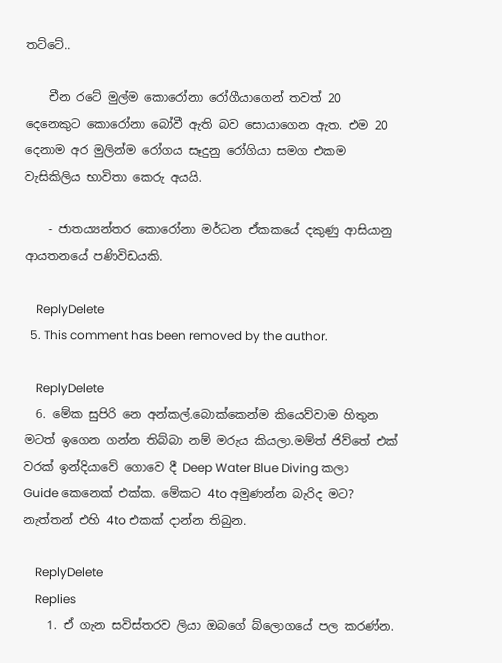තට්ටේ..

    චීන රටේ මුල්ම කොරෝනා රෝගීයාගෙන් තවත් 20 දෙනෙකුට කොරෝනා බෝවී ඇති බව සොයාගෙන ඇත. එම 20 දෙනාම අර මුලින්ම රෝගය සෑදුනු රෝගියා සමග එකම වැසිකිලිය භාවිතා කෙරු අයයි.

    - ජාතය්‍යන්තර කොරෝනා මර්ධන ඒකකයේ දකුණු ආසියානු ආයතනයේ පණිවිඩයකි.

    ReplyDelete
  5. This comment has been removed by the author.

    ReplyDelete
  6. මේක සුපිරි නෙ අන්කල්.බොක්කෙන්ම කියෙව්වාම හිතුන මටත් ඉගෙන ගන්න තිබ්බා නම් මරුය කියලා.මම්ත් ජිව්තේ එක් වරක් ඉන්දියාවේ ගොවෙ දී Deep Water Blue Diving කලා Guide කෙනෙක් එක්ක. මේකට 4to අමුණන්න බැරිද මට? නැත්තන් එහි 4to එකක් දාන්න තිබුන.

    ReplyDelete
    Replies
    1. ඒ ගැන සවිස්තරව ලියා ඔබගේ බ්ලොගයේ පල කරණ්න.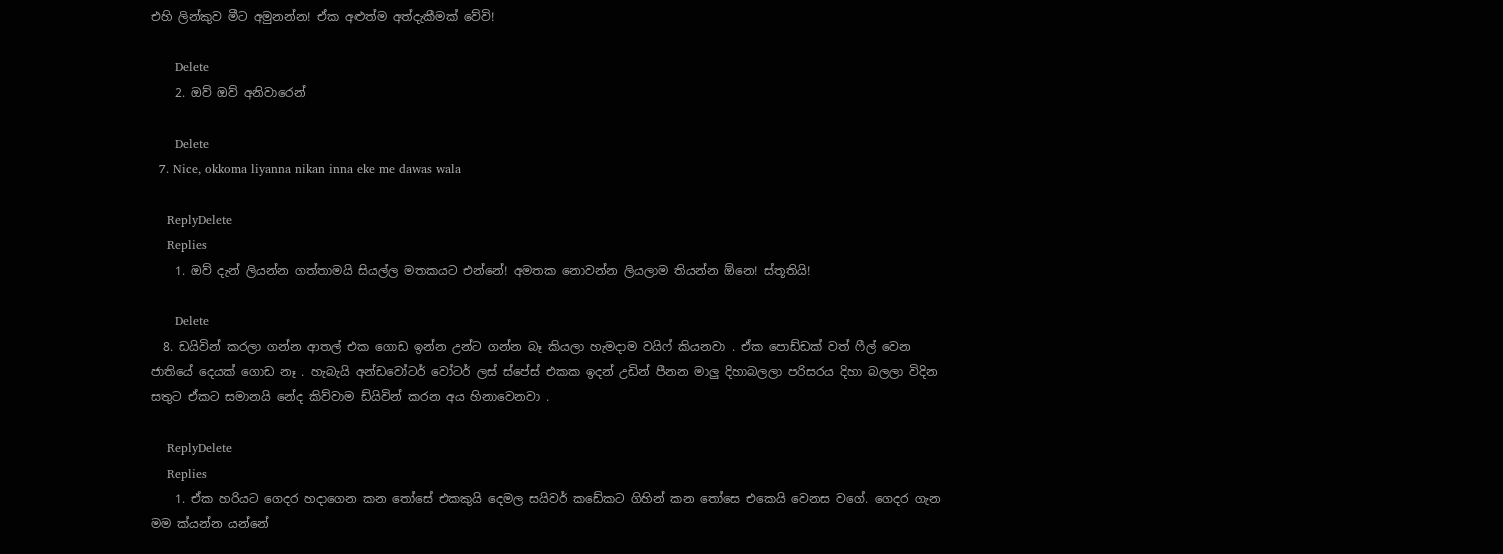එහි ලින්කුව මීට අමුනන්න! ඒක අළුත්ම අත්දැකීමක් වේවි!

      Delete
    2. ඔව් ඔව් අනිවාරෙන්

      Delete
  7. Nice, okkoma liyanna nikan inna eke me dawas wala

    ReplyDelete
    Replies
    1. ඔව් දැන් ලියන්න ගත්තාමයි සියල්ල මතකයට එන්නේ! අමතක නොවන්න ලියලාම තියන්න ඕනෙ! ස්තූතියි!

      Delete
  8. ඩයිවින් කරලා ගන්න ආතල් එක ගොඩ ඉන්න උන්ට ගන්න බෑ කියලා හැමදාම වයිෆ් කියනවා . ඒක පොඩ්ඩක් වත් ෆීල් වෙන ජාතියේ දෙයක් ගොඩ නෑ . හැබැයි අන්ඩවෝටර් වෝටර් ලස් ස්පේස් එකක ඉදන් උඩින් පීනන මාලු දිහාබලලා පරිසරය දිහා බලලා විදින සතුට ඒකට සමානයි නේද කිව්වාම ඩ්යිවින් කරන අය හිනාවෙනවා .

    ReplyDelete
    Replies
    1. ඒක හරියට ගෙදර හදාගෙන කන තෝසේ එකකුයි දෙමල සයිවර් කඩේකට ගිහින් කන තෝසෙ එකෙයි වෙනස වගේ. ගෙදර ගැන මම ක්යන්න යන්නේ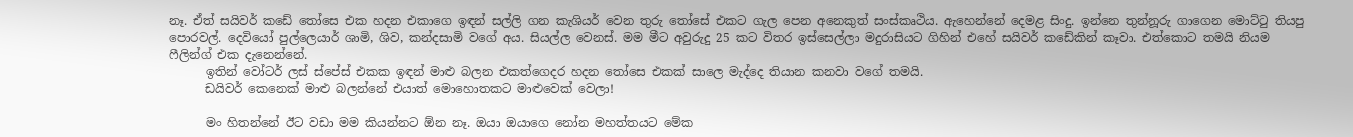නෑ. ඒත් සයිවර් කඩේ තෝසෙ එක හදන එකාගෙ ඉඳන් සල්ලි ගන කැශියර් වෙන තුරු තෝසේ එකට ගැල පෙන අනෙකුත් සංස්කෘථිය. ඇහෙන්නේ දෙමළ සිංදු. ඉන්නෙ තුන්නූරු ගාගෙන මොට්ටු තියපු පොරවල්. දෙවියෝ පුල්ලෙයාර් ශාමි, ශිව, කන්දසාමි වගේ අය. සියල්ල වෙනස්. මම මීට අවුරුදු 25 කට විතර ඉස්සෙල්ලා මදුරාසියට ගිහින් එහේ සයිවර් කඩේකින් කෑවා. එත්කොට තමයි නියම ෆීලින්ග් එක දැනෙන්නේ.
      ඉතින් වෝටර් ලස් ස්පේස් එකක ඉඳන් මාළු බලන එකත්ගෙදර හදන තෝසෙ එකක් සාලෙ මැද්දෙ තියාන කනවා වගේ තමයි.
      ඩයිවර් කෙනෙක් මාළු බලන්නේ එයාත් මොහොතකට මාළුවෙක් වෙලා!

      මං හිතන්නේ ඊට වඩා මම කියන්නට ඕන නෑ. ඔයා ඔයාගෙ නෝන මහත්තයට මේක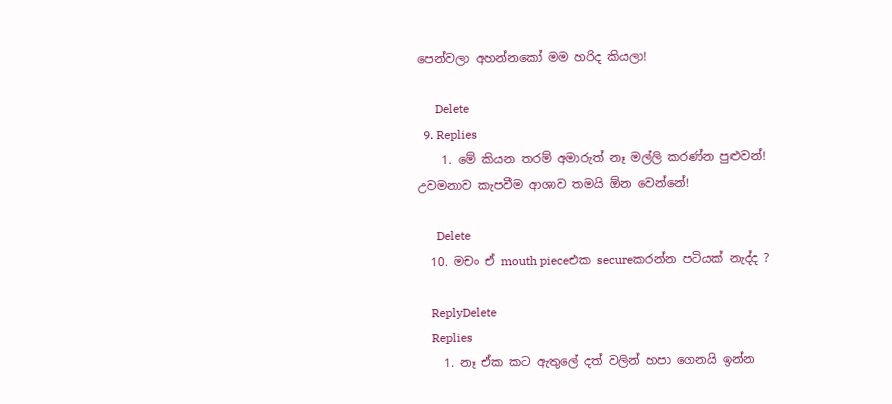පෙන්වලා අහන්නකෝ මම හරිද කියලා!

      Delete
  9. Replies
    1. මේ කියන තරම් අමාරුත් නෑ මල්ලි කරණ්න පුළුවන්! උවමනාව කැපවීම ආශාව තමයි ඕන වෙන්නේ!

      Delete
  10. මචං ඒ mouth pieceඑක secureකරන්න පටියක් නැද්ද ?

    ReplyDelete
    Replies
    1. නෑ ඒක කට ඇතුලේ දත් වලින් හපා ගෙනයි ඉන්න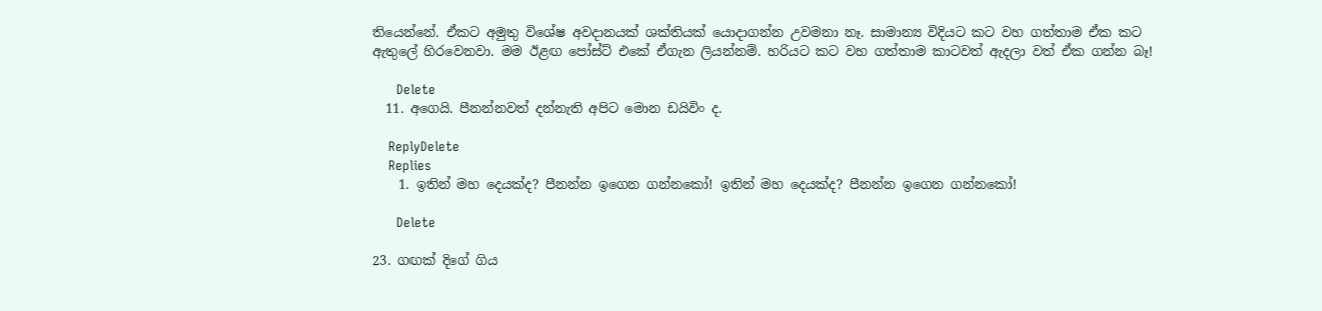තියෙන්නේ. ඒකට අමුතු විශේෂ අවදානයක් ශක්තියක් යොදාගන්න උවමනා නෑ. සාමාන්‍ය විදියට කට වහ ගත්තාම ඒක කට ඇතුලේ හිරවෙනවා. මම ඊළඟ පෝස්ට් එකේ ඒගැන ලියන්නම්. හරියට කට වහ ගත්තාම කාටවත් ඇදලා වත් ඒක ගන්න බෑ!

      Delete
  11. අගෙයි. පීනන්නවත් දන්නැති අපිට මොන ඩයිවිං ද.

    ReplyDelete
    Replies
    1. ඉතින් මහ දෙයක්ද? පීනන්න ඉගෙන ගන්නකෝ! ඉතින් මහ දෙයක්ද? පීනන්න ඉගෙන ගන්නකෝ!

      Delete

23. ගඟක් දිගේ ගිය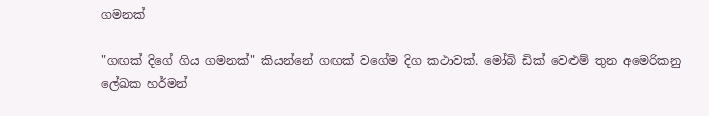ගමනක්

"ගඟක් දිගේ ගිය ගමනක්" කියන්නේ ගඟක් වගේම දිග කථාවක්. මෝබි ඩික් වෙළුම් තුන අමෙරිකනු ලේඛක හර්මන්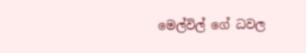මෙල්විල් ගේ ධවල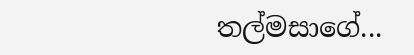තල්මසාගේ...